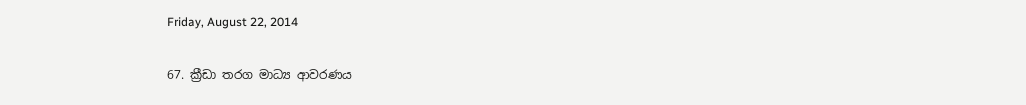Friday, August 22, 2014

67. ක්‍රීඩා තරග මාධ්‍ය ආවරණය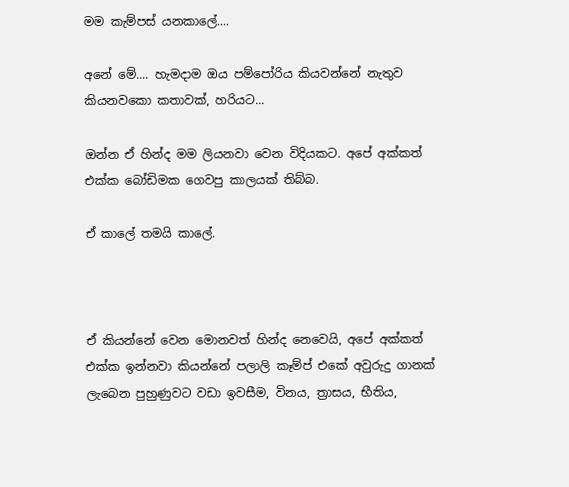මම කැම්පස් යනකාලේ....

අනේ මේ.... හැමදාම ඔය පම්පෝරිය කියවන්නේ නැතුව කියනවකො කතාවක්, හරියට...

ඔන්න ඒ හින්ද මම ලියනවා වෙන විදියකට. අපේ අක්කත් එක්ක බෝඩිමක ගෙවපු කාලයක් තිබ්බ.

ඒ කාලේ තමයි කාලේ.



ඒ කියන්නේ වෙන මොනවත් හින්ද නෙවෙයි, අපේ අක්කත් එක්ක ඉන්නවා කියන්නේ පලාලි කෑම්ප් එකේ අවුරුදු ගානක් ලැබෙන පුහුණුවට වඩා ඉවසීම, විනය, ත්‍රාසය, භීතිය,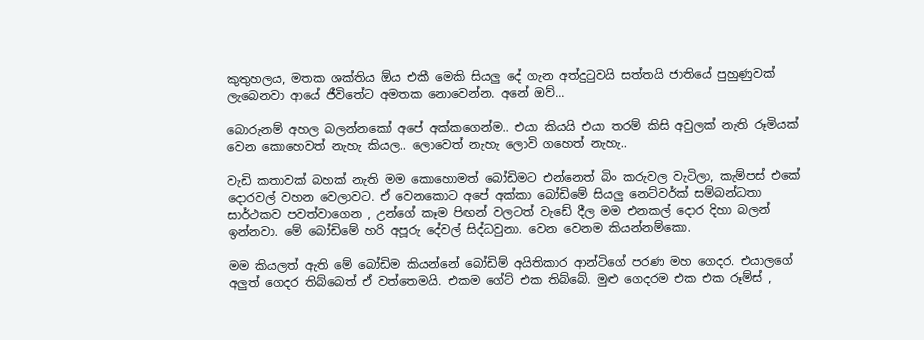කුතුහලය, මතක ශක්තිය ඕය එකී මෙකි සියලු දේ ගැන අත්දුටුවයි සත්තයි ජාතියේ පුහුණුවක් ලැබෙනවා ආයේ ජීවිතේට අමතක නොවෙන්න. අනේ ඔව්...

බොරුනම් අහල බලන්නකෝ අපේ අක්කගෙන්ම.. එයා කියයි එයා තරම් කිසි අවුලක් නැති රූමියක් වෙන කොහෙවත් නැහැ කියල.. ලොවෙත් නැහැ ලොවි ගහෙත් නැහැ..

වැඩි කතාවක් බහක් නැති මම කොහොමත් බෝඩිමට එන්නෙත් බිං කරුවල වැටිලා, කැම්පස් එකේ දොරවල් වහන වෙලාවට. ඒ වෙනකොට අපේ අක්කා බෝඩිමේ සියලු නෙට්වර්ක් සම්බන්ධතා සාර්ථකව පවත්වාගෙන , උන්ගේ කෑම පිඟන් වලටත් වැඩේ දීල මම එනකල් දොර දිහා බලන් ඉන්නවා. මේ බෝඩිමේ හරි අපූරු දේවල් සිද්ධවුනා. වෙන වෙනම කියන්නම්කො.

මම කියලත් ඇති මේ බෝඩිම කියන්නේ බෝඩිම් අයිතිකාර ආන්ටිගේ පරණ මහ ගෙදර. එයාලගේ අලුත් ගෙදර තිබ්බෙත් ඒ වත්තෙමයි. එකම ගේට් එක තිබ්බේ. මුළු ගෙදරම එක එක රූම්ස් ,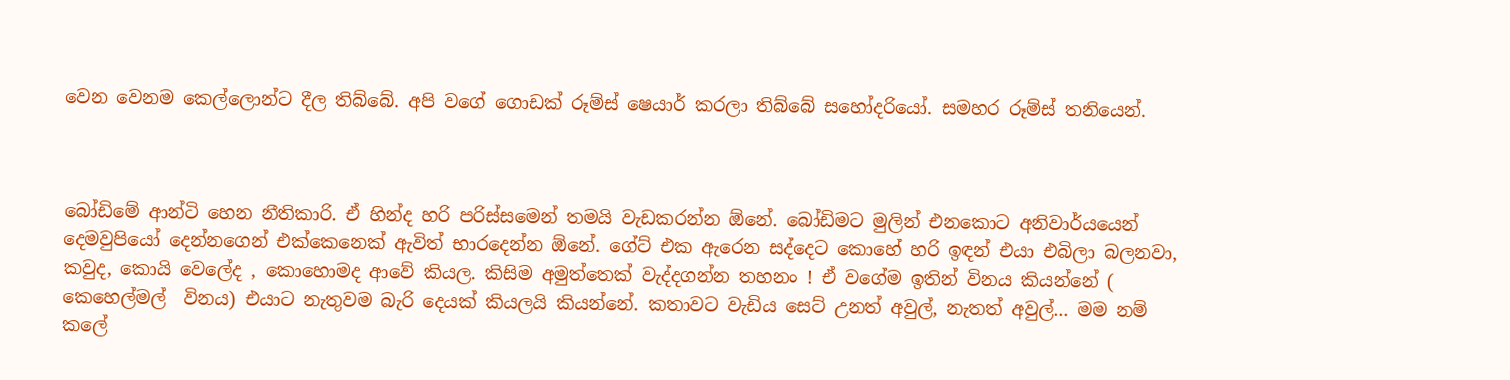වෙන වෙනම කෙල්ලොන්ට දීල තිබ්බේ. අපි වගේ ගොඩක් රූම්ස් ෂෙයාර් කරලා තිබ්බේ සහෝදරියෝ. සමහර රූම්ස් තනියෙන්.



බෝඩිමේ ආන්ටි හෙන නීතිකාරි. ඒ හින්ද හරි පරිස්සමෙන් තමයි වැඩකරන්න ඕනේ. බෝඩිමට මුලින් එනකොට අනිවාර්යයෙන් දෙමවුපියෝ දෙන්නගෙන් එක්කෙනෙක් ඇවිත් භාරදෙන්න ඕනේ. ගේට් එක ඇරෙන සද්දෙට කොහේ හරි ඉඳන් එයා එබිලා බලනවා, කවුද, කොයි වෙලේද , කොහොමද ආවේ කියල. කිසිම අමුත්තෙක් වැද්දගන්න තහනං ! ඒ වගේම ඉතින් විනය කියන්නේ ( කෙහෙල්මල්  විනය) එයාට නැතුවම බැරි දෙයක් කියලයි කියන්නේ. කතාවට වැඩිය සෙට් උනත් අවුල්, නැතත් අවුල්... මම නම් කලේ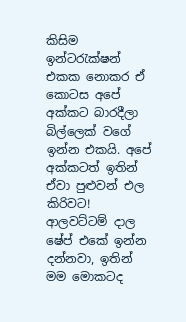කිසිම ඉන්ටරැක්ෂන් එකක නොකර ඒ කොටස අපේ අක්කට බාරදීලා  බිල්ලෙක් වගේ ඉන්න එකයි. අපේ අක්කටත් ඉතින් ඒවා පුළුවන් එල කිරිවට! ආලවට්ටම් දාල ෂේප් එකේ ඉන්න දන්නවා, ඉතින් මම මොකටද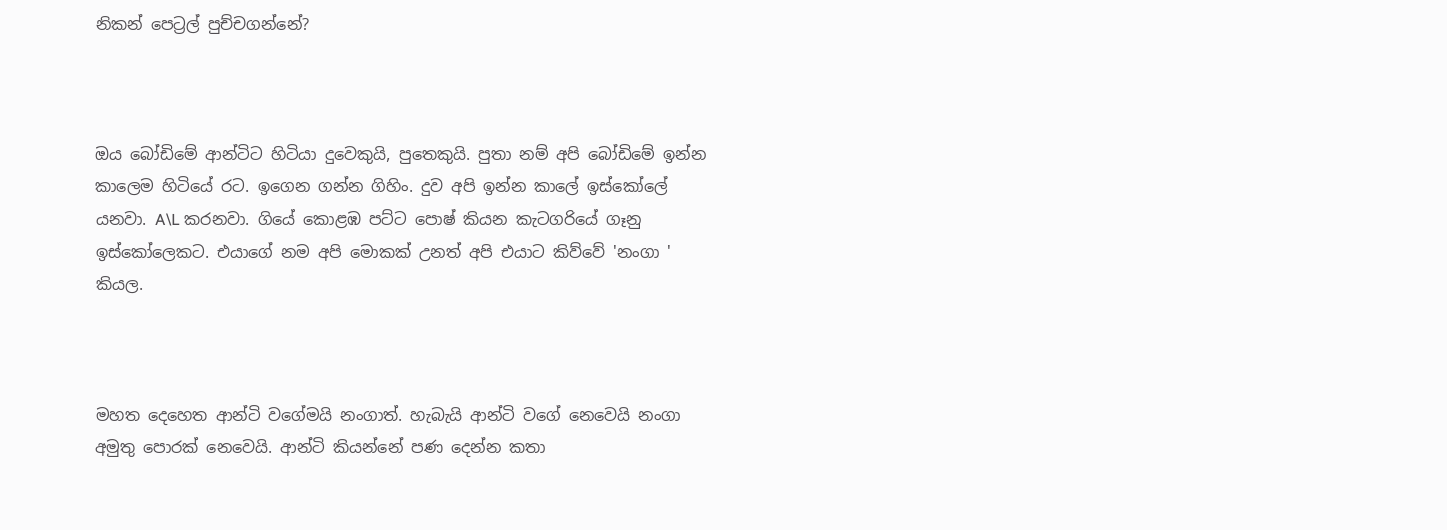නිකන් පෙට්‍රල් පුච්චගන්නේ?



ඔය බෝඩිමේ ආන්ටිට හිටියා දුවෙකුයි, පුතෙකුයි. පුතා නම් අපි බෝඩිමේ ඉන්න කාලෙම හිටියේ රට. ඉගෙන ගන්න ගිහිං. දුව අපි ඉන්න කාලේ ඉස්කෝලේ යනවා. A\L කරනවා. ගියේ කොළඹ පට්ට පොෂ් කියන කැටගරියේ ගෑනු ඉස්කෝලෙකට. එයාගේ නම අපි මොකක් උනත් අපි එයාට කිව්වේ 'නංගා ' කියල.



මහත දෙහෙත ආන්ටි වගේමයි නංගාත්. හැබැයි ආන්ටි වගේ නෙවෙයි නංගා අමුතු පොරක් නෙවෙයි. ආන්ටි කියන්නේ පණ දෙන්න කතා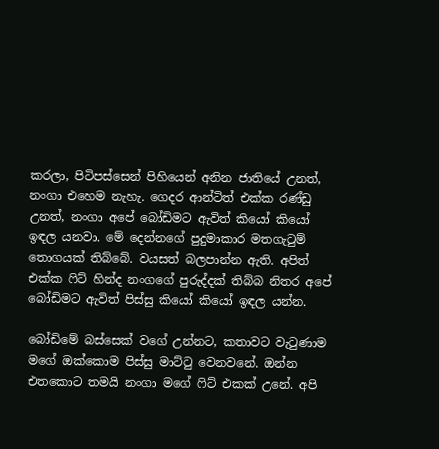කරලා, පිටිපස්සෙන් පිහියෙන් අනින ජාතියේ උනත්, නංගා එහෙම නැහැ. ගෙදර ආන්ටිත් එක්ක රණ්ඩු උනත්, නංගා අපේ බෝඩිමට ඇවිත් කියෝ කියෝ ඉඳල යනවා. මේ දෙන්නගේ පුදුමාකාර මතගැටුම් තොගයක් තිබ්බේ. වයසත් බලපාන්න ඇති. අපිත් එක්ක ෆිට් හින්ද නංගගේ පුරුද්දක් තිබ්බ නිතර අපේ බෝඩිමට ඇවිත් පිස්සු කියෝ කියෝ ඉඳල යන්න.

බෝඩිමේ බස්සෙක් වගේ උන්නට, කතාවට වැටුණාම මගේ ඔක්කොම පිස්සු මාට්ටු වෙනවනේ. ඔන්න එතකොට තමයි නංගා මගේ ෆිට් එකක් උනේ. අපි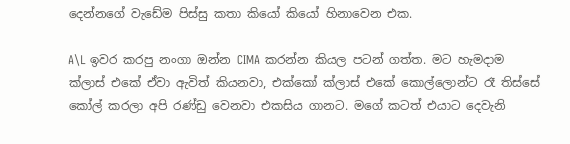දෙන්නගේ වැඩේම පිස්සු කතා කියෝ කියෝ හිනාවෙන එක.

A\L ඉවර කරපු නංගා ඔන්න CIMA කරන්න කියල පටන් ගත්ත. මට හැමදාම ක්ලාස් එකේ ඒවා ඇවිත් කියනවා, එක්කෝ ක්ලාස් එකේ කොල්ලොන්ට රෑ තිස්සේ කෝල් කරලා අපි රණ්ඩු වෙනවා එකසිය ගානට. මගේ කටත් එයාට දෙවැනි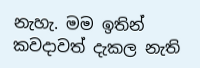නැහැ. මම ඉතින් කවදාවත් දැකල නැති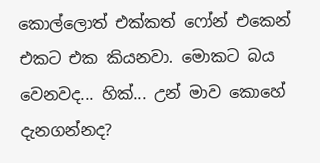කොල්ලොත් එක්කත් ෆෝන් එකෙන් එකට එක කියනවා. මොකට බය වෙනවද... හික්... උන් මාව කොහේ දැනගන්නද?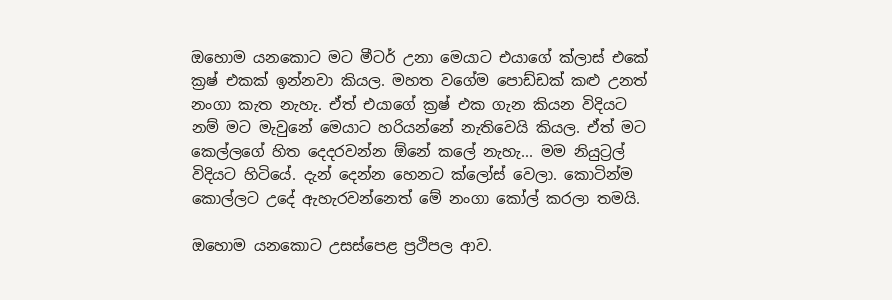ඔහොම යනකොට මට මීටර් උනා මෙයාට එයාගේ ක්ලාස් එකේ ක්‍රෂ් එකක් ඉන්නවා කියල. මහත වගේම පොඩ්ඩක් කළු උනත් නංගා කැත නැහැ. ඒත් එයාගේ ක්‍රෂ් එක ගැන කියන විදියට නම් මට මැවුනේ මෙයාට හරියන්නේ නැතිවෙයි කියල. ඒත් මට කෙල්ලගේ හිත දෙදරවන්න ඕනේ කලේ නැහැ... මම නියුට්‍රල් විදියට හිටියේ. දැන් දෙන්න හෙනට ක්ලෝස් වෙලා. කොටින්ම කොල්ලට උදේ ඇහැරවන්නෙත් මේ නංගා කෝල් කරලා තමයි.

ඔහොම යනකොට උසස්පෙළ ප්‍රථිපල ආව.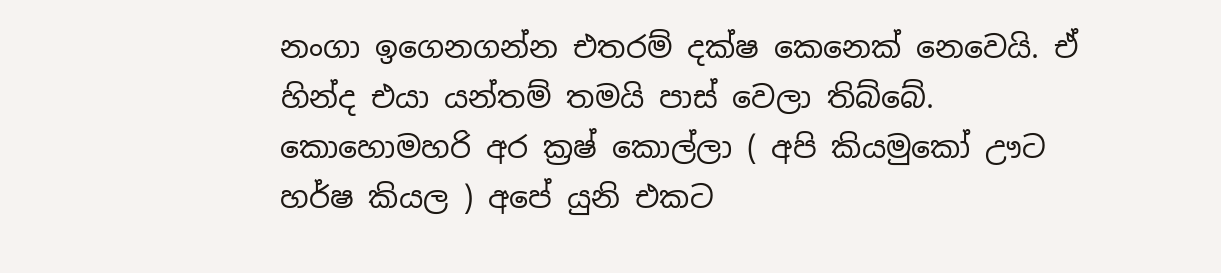නංගා ඉගෙනගන්න එතරම් දක්ෂ කෙනෙක් නෙවෙයි. ඒ හින්ද එයා යන්තම් තමයි පාස් වෙලා තිබ්බේ. කොහොමහරි අර ක්‍රෂ් කොල්ලා ( අපි කියමුකෝ ඌට හර්ෂ කියල ) අපේ යුනි එකට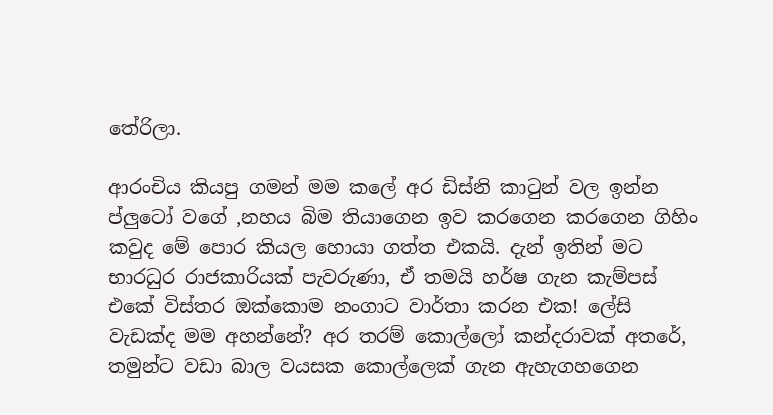තේරිලා.

ආරංචිය කියපු ගමන් මම කලේ අර ඩිස්නි කාටුන් වල ඉන්න ප්ලුටෝ වගේ ,නහය බිම තියාගෙන ඉව කරගෙන කරගෙන ගිහිං කවුද මේ පොර කියල හොයා ගත්ත එකයි. දැන් ඉතින් මට භාරධුර රාජකාරියක් පැවරුණා, ඒ තමයි හර්ෂ ගැන කැම්පස් එකේ විස්තර ඔක්කොම නංගාට වාර්තා කරන එක! ලේසි වැඩක්ද මම අහන්නේ? අර තරම් කොල්ලෝ කන්දරාවක් අතරේ, තමුන්ට වඩා බාල වයසක කොල්ලෙක් ගැන ඇහැගහගෙන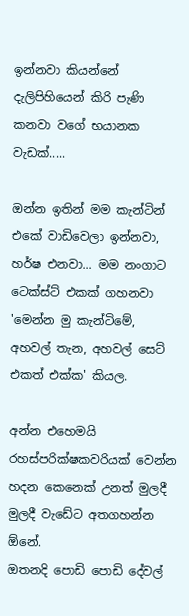ඉන්නවා කියන්නේ දැලිපිහියෙන් කිරි පැණි කනවා වගේ භයානක වැඩක්.....

ඔන්න ඉතින් මම කැන්ටින් එකේ වාඩිවෙලා ඉන්නවා, හර්ෂ එනවා... මම නංගාට ටෙක්ස්ට් එකක් ගහනවා
'මෙන්න මු කැන්ටිමේ, අහවල් තැන, අහවල් සෙට් එකත් එක්ක' කියල.

අන්න එහෙමයි රහස්පරික්ෂකවරියක් වෙන්න හදන කෙනෙක් උනත් මුලදී මුලදී වැඩේට අතගහන්න ඕනේ.
ඔතනදි පොඩි පොඩි දේවල්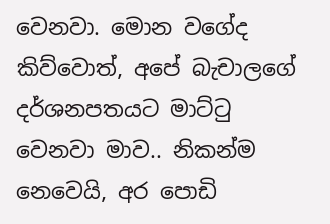වෙනවා. මොන වගේද කිව්වොත්, අපේ බැචාලගේ දර්ශනපතයට මාට්ටු වෙනවා මාව.. නිකන්ම නෙවෙයි, අර පොඩි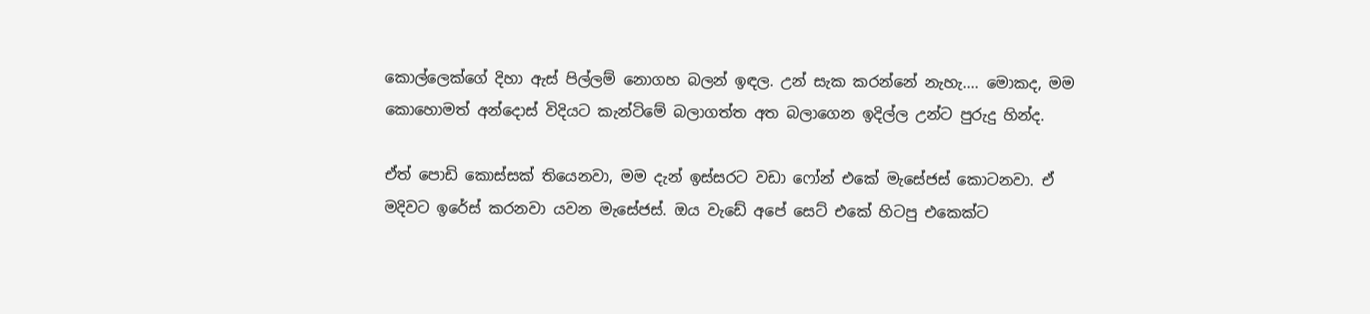කොල්ලෙක්ගේ දිහා ඇස් පිල්ලම් නොගහ බලන් ඉඳල. උන් සැක කරන්නේ නැහැ.... මොකද, මම කොහොමත් අන්දොස් විදියට කැන්ටිමේ බලාගත්ත අත බලාගෙන ඉදිල්ල උන්ට පුරුදු හින්ද.

ඒත් පොඩි කොස්සක් තියෙනවා, මම දැන් ඉස්සරට වඩා ෆෝන් එකේ මැසේජස් කොටනවා. ඒ මදිවට ඉරේස් කරනවා යවන මැසේජස්. ඔය වැඩේ අපේ සෙට් එකේ හිටපු එකෙක්ට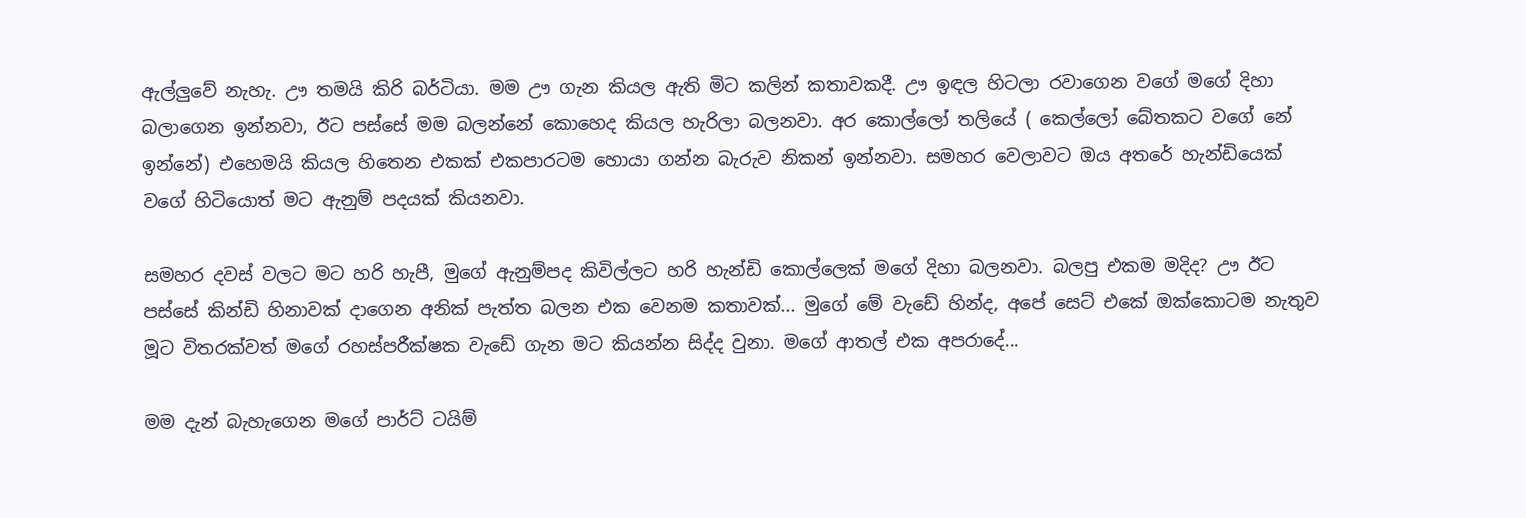ඇල්ලුවේ නැහැ. ඌ තමයි කිරි බර්ටියා. මම ඌ ගැන කියල ඇති මිට කලින් කතාවකදී. ඌ ඉඳල හිටලා රවාගෙන වගේ මගේ දිහා බලාගෙන ඉන්නවා, ඊට පස්සේ මම බලන්නේ කොහෙද කියල හැරිලා බලනවා. අර කොල්ලෝ තලියේ ( කෙල්ලෝ බේතකට වගේ නේ ඉන්නේ) එහෙමයි කියල හිතෙන එකක් එකපාරටම හොයා ගන්න බැරුව නිකන් ඉන්නවා. සමහර වෙලාවට ඔය අතරේ හැන්ඩියෙක් වගේ හිටියොත් මට ඇනුම් පදයක් කියනවා.

සමහර දවස් වලට මට හරි හැපී, මුගේ ඇනුම්පද කිවිල්ලට හරි හැන්ඩි කොල්ලෙක් මගේ දිහා බලනවා. බලපු එකම මදිද? ඌ ඊට පස්සේ කින්ඩි හිනාවක් දාගෙන අනික් පැත්ත බලන එක වෙනම කතාවක්... මුගේ මේ වැඩේ හින්ද, අපේ සෙට් එකේ ඔක්කොටම නැතුව මූට විතරක්වත් මගේ රහස්පරීක්ෂක වැඩේ ගැන මට කියන්න සිද්ද වුනා. මගේ ආතල් එක අපරාදේ...

මම දැන් බැහැගෙන මගේ පාර්ට් ටයිම්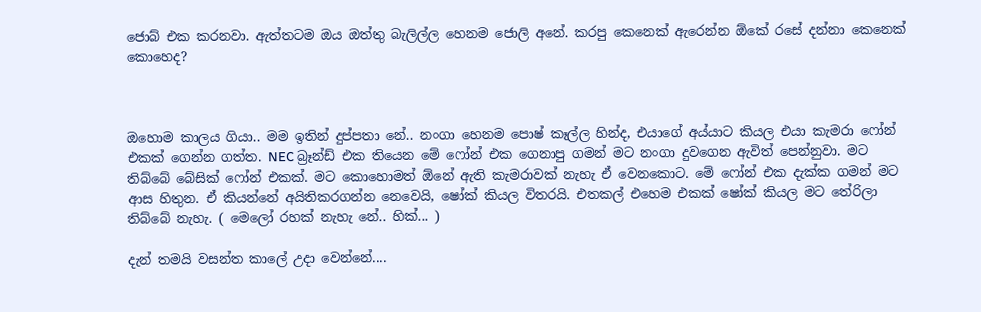ජොබ් එක කරනවා. ඇත්තටම ඔය ඔත්තු බැලිල්ල හෙනම ජොලි අනේ. කරපු කෙනෙක් ඇරෙන්න ඕකේ රසේ දන්නා කෙනෙක් කොහෙද?



ඔහොම කාලය ගියා.. මම ඉතින් දුප්පතා නේ.. නංගා හෙනම පොෂ් කෑල්ල හින්ද, එයාගේ අය්යාට කියල එයා කැමරා ෆෝන් එකක් ගෙන්න ගත්ත. NEC බ්‍රෑන්ඩ් එක තියෙන මේ ෆෝන් එක ගෙනාපු ගමන් මට නංගා දුවගෙන ඇවිත් පෙන්නුවා. මට තිබ්බේ බේසික් ෆෝන් එකක්. මට කොහොමත් ඕනේ ඇති කැමරාවක් නැහැ ඒ වෙනකොට. මේ ෆෝන් එක දැක්ක ගමන් මට ආස හිතුන. ඒ කියන්නේ අයිතිකරගන්න නෙවෙයි, ෂෝක් කියල විතරයි. එතකල් එහෙම එකක් ෂෝක් කියල මට තේරිලා තිබ්බේ නැහැ. ( මෙලෝ රහක් නැහැ නේ.. හික්... )

දැන් තමයි වසන්ත කාලේ උදා වෙන්නේ....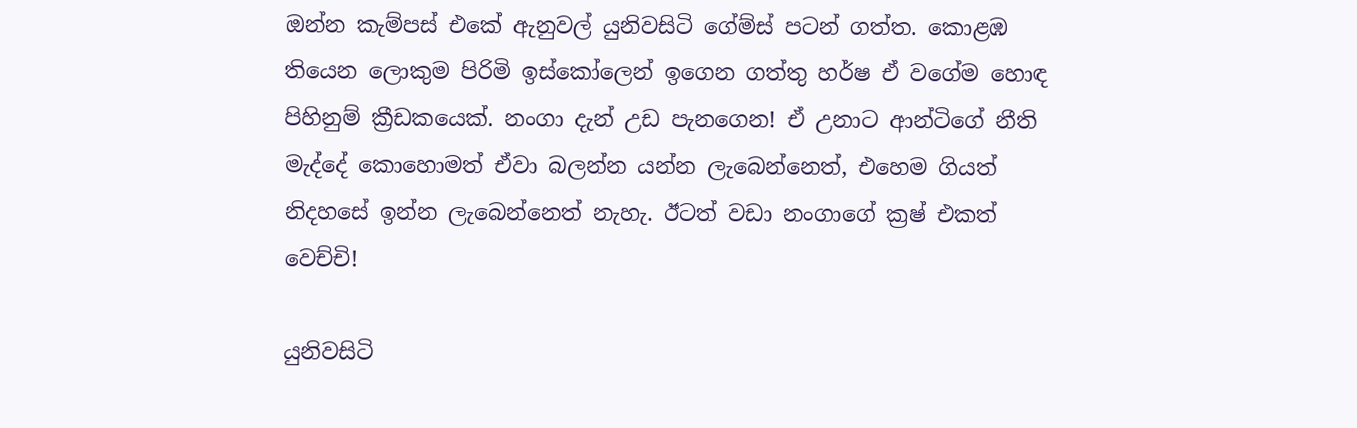ඔන්න කැම්පස් එකේ ඇනුවල් යුනිවසිටි ගේම්ස් පටන් ගත්ත. කොළඹ තියෙන ලොකුම පිරිමි ඉස්කෝලෙන් ඉගෙන ගත්තු හර්ෂ ඒ වගේම හොඳ පිහිනුම් ක්‍රීඩකයෙක්. නංගා දැන් උඩ පැනගෙන! ඒ උනාට ආන්ටිගේ නීති මැද්දේ කොහොමත් ඒවා බලන්න යන්න ලැබෙන්නෙත්, එහෙම ගියත් නිදහසේ ඉන්න ලැබෙන්නෙත් නැහැ. ඊටත් වඩා නංගාගේ ක්‍රෂ් එකත් වෙච්චි!

යුනිවසිටි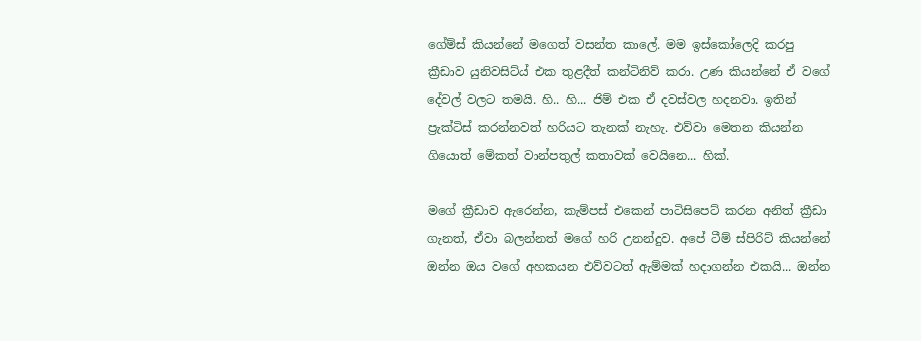ගේම්ස් කියන්නේ මගෙත් වසන්ත කාලේ. මම ඉස්කෝලෙදි කරපු ක්‍රීඩාව යුනිවසිට්ය් එක තුළදීත් කන්ටිනිව් කරා. උණ කියන්නේ ඒ වගේ දේවල් වලට තමයි. හි.. හි... ජිම් එක ඒ දවස්වල හදනවා. ඉතින් ප්‍රැක්ටිස් කරන්නවත් හරියට තැනක් නැහැ. එව්වා මෙතන කියන්න ගියොත් මේකත් වාන්පතුල් කතාවක් වෙයිනෙ... හික්.

මගේ ක්‍රීඩාව ඇරෙන්න, කැම්පස් එකෙන් පාටිසිපෙට් කරන අනිත් ක්‍රීඩා ගැනත්, ඒවා බලන්නත් මගේ හරි උනන්දුව. අපේ ටීම් ස්පිරිට් කියන්නේ ඔන්න ඔය වගේ අහකයන එව්වටත් ඇම්මක් හදාගන්න එකයි... ඔන්න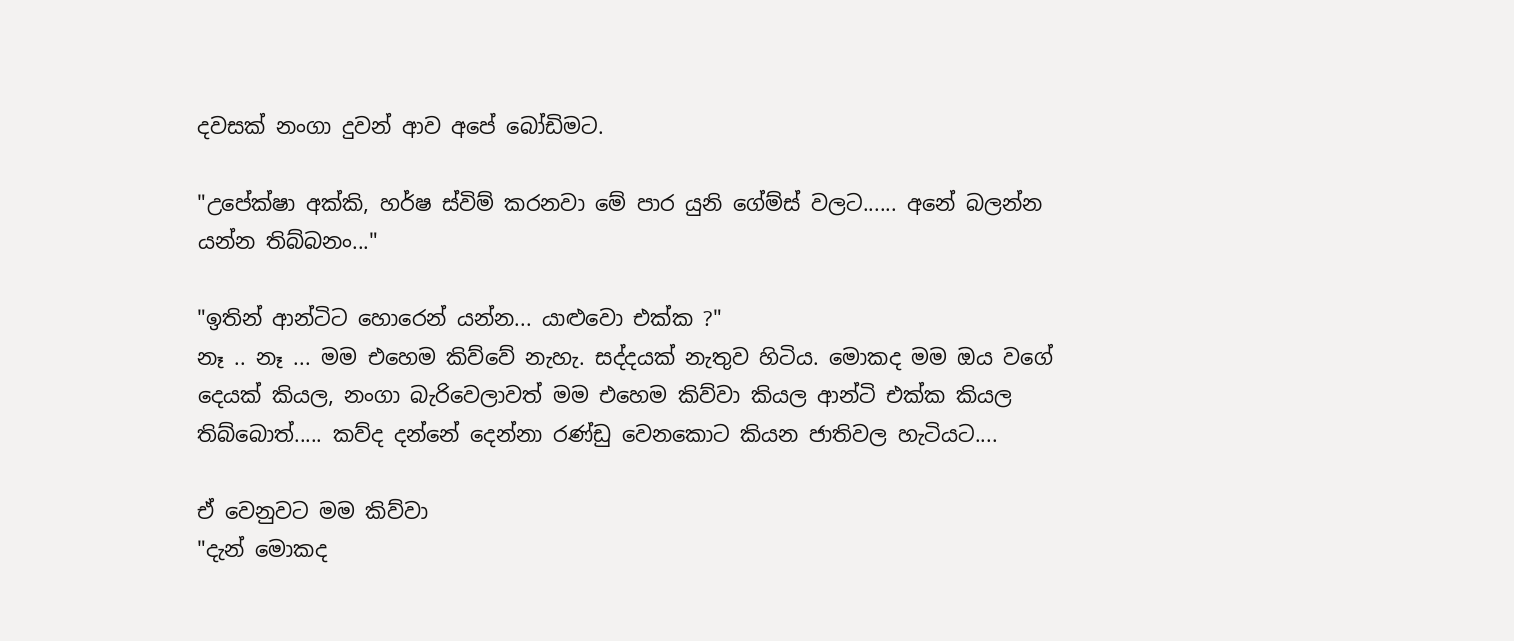දවසක් නංගා දුවන් ආව අපේ බෝඩිමට.

"උපේක්ෂා අක්කි, හර්ෂ ස්විම් කරනවා මේ පාර යුනි ගේම්ස් වලට...... අනේ බලන්න යන්න තිබ්බනං..."

"ඉතින් ආන්ටිට හොරෙන් යන්න... යාළුවො එක්ක ?"
නෑ .. නෑ ... මම එහෙම කිව්වේ නැහැ. සද්දයක් නැතුව හිටිය. මොකද මම ඔය වගේ දෙයක් කියල, නංගා බැරිවෙලාවත් මම එහෙම කිව්වා කියල ආන්ටි එක්ක කියල තිබ්බොත්..... කව්ද දන්නේ දෙන්නා රණ්ඩු වෙනකොට කියන ජාතිවල හැටියට....

ඒ වෙනුවට මම කිව්වා
"දැන් මොකද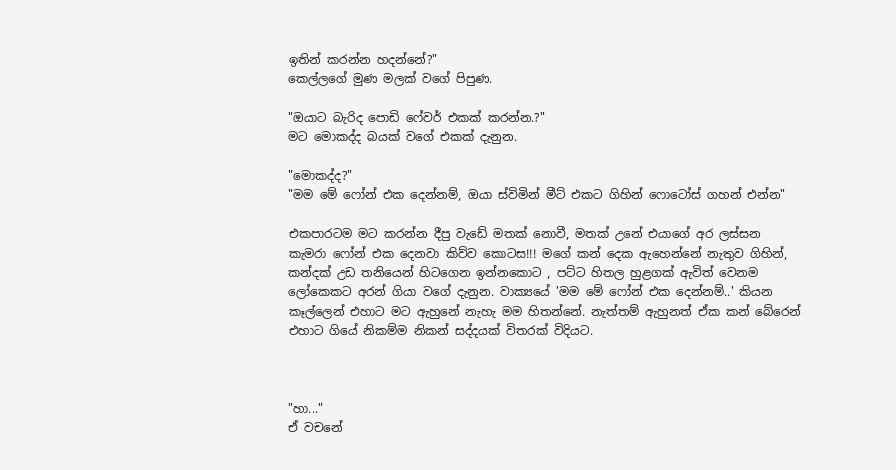ඉතින් කරන්න හදන්නේ?"
කෙල්ලගේ මුණ මලක් වගේ පිපුණ.

"ඔයාට බැරිද පොඩි ෆේවර් එකක් කරන්න.?"
මට මොකද්ද බයක් වගේ එකක් දැනුන.

"මොකද්ද?"
"මම මේ ෆෝන් එක දෙන්නම්, ඔයා ස්විමින් මීට් එකට ගිහින් ෆොටෝස් ගහන් එන්න"

එකපාරටම මට කරන්න දීපු වැඩේ මතක් නොවී, මතක් උනේ එයාගේ අර ලස්සන කැමරා ෆෝන් එක දෙනවා කිව්ව කොටස!!! මගේ කන් දෙක ඇහෙන්නේ නැතුව ගිහින්, කන්දක් උඩ තනියෙන් හිටගෙන ඉන්නකොට , පට්ට හිතල හුළගක් ඇවිත් වෙනම ලෝකෙකට අරන් ගියා වගේ දැනුන. වාක්‍යයේ 'මම මේ ෆෝන් එක දෙන්නම්..' කියන කෑල්ලෙන් එහාට මට ඇහුනේ නැහැ මම හිතන්නේ. නැත්තම් ඇහුනත් ඒක කන් බේරෙන් එහාට ගියේ නිකම්ම නිකන් සද්දයක් විතරක් විදියට.



"හා..."
ඒ වචනේ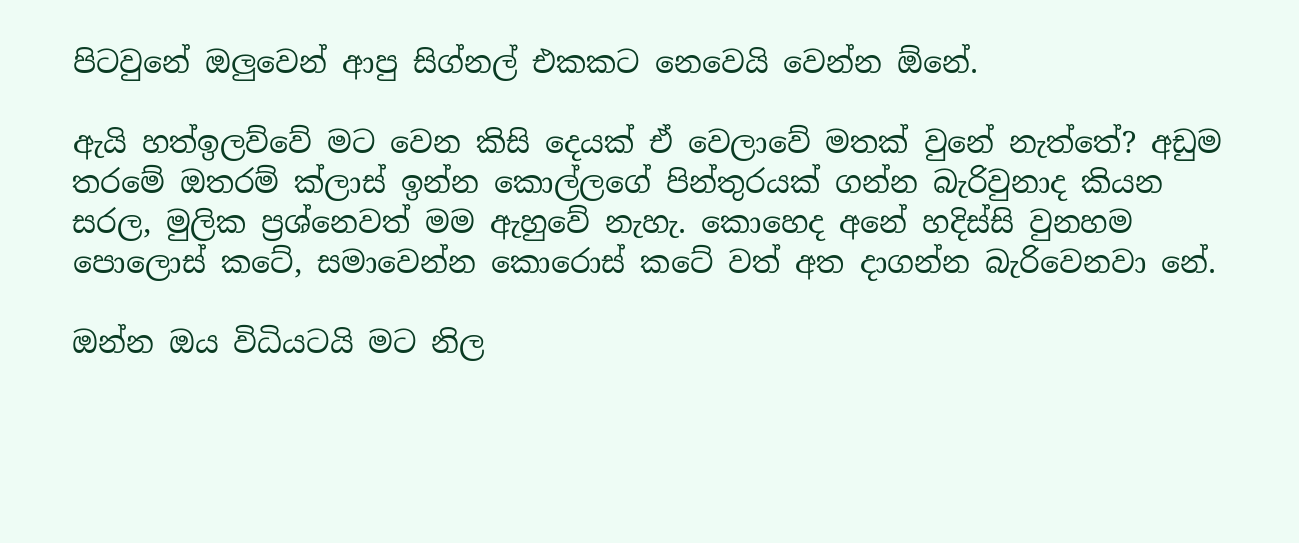පිටවුනේ ඔලුවෙන් ආපු සිග්නල් එකකට නෙවෙයි වෙන්න ඕනේ.

ඇයි හත්ඉලව්වේ මට වෙන කිසි දෙයක් ඒ වෙලාවේ මතක් වුනේ නැත්තේ? අඩුම තරමේ ඔතරම් ක්ලාස් ඉන්න කොල්ලගේ පින්තුරයක් ගන්න බැරිවුනාද කියන සරල, මුලික ප්‍රශ්නෙවත් මම ඇහුවේ නැහැ. කොහෙද අනේ හදිස්සි වුනහම පොලොස් කටේ, සමාවෙන්න කොරොස් කටේ වත් අත දාගන්න බැරිවෙනවා නේ.

ඔන්න ඔය විධියටයි මට නිල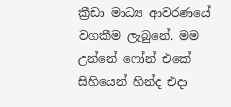ක්‍රීඩා මාධ්‍ය ආවරණයේ වගකීම ලැබුනේ. මම උන්නේ ෆෝන් එකේ සිහියෙන් හින්ද එදා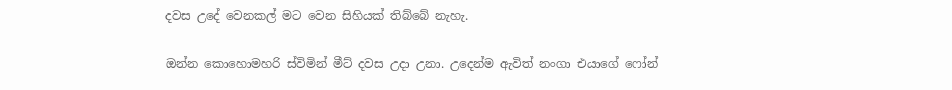දවස උදේ වෙනකල් මට වෙන සිහියක් තිබ්බේ නැහැ.

ඔන්න කොහොමහරි ස්විමින් මීට් දවස උදා උනා. උදෙන්ම ඇවිත් නංගා එයාගේ ෆෝන්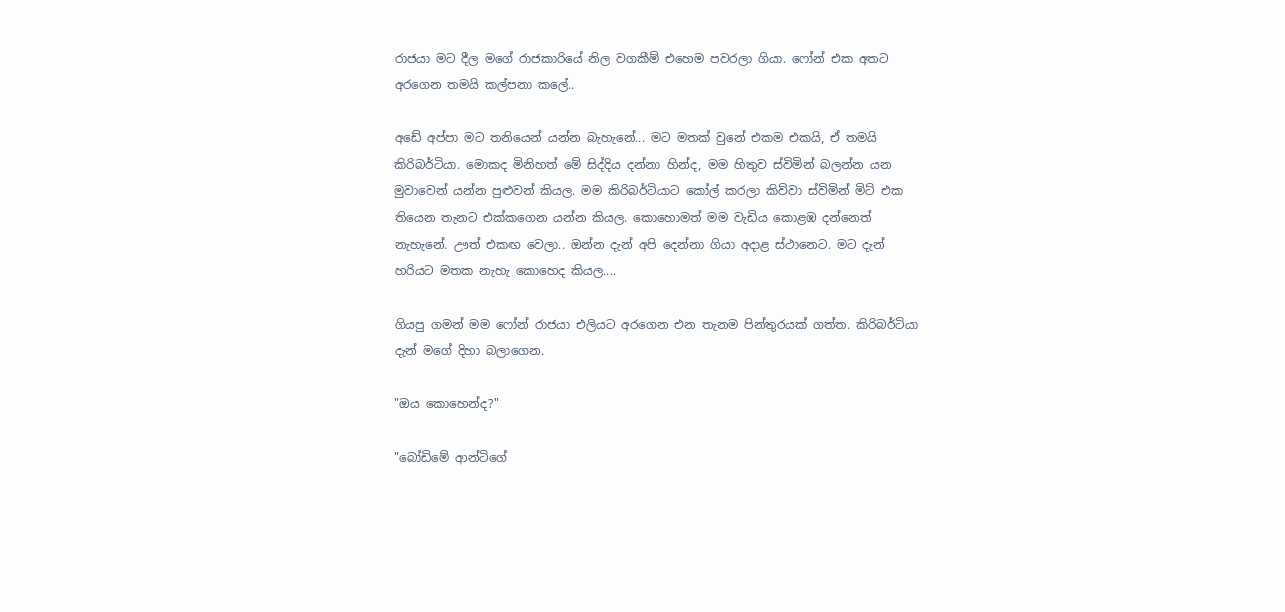රාජයා මට දීල මගේ රාජකාරියේ නිල වගකීම් එහෙම පවරලා ගියා. ෆෝන් එක අතට අරගෙන තමයි කල්පනා කලේ..

අඩේ අප්පා මට තනියෙන් යන්න බැහැනේ... මට මතක් වුනේ එකම එකයි, ඒ තමයි කිරිබර්ටියා. මොකද මිනිහත් මේ සිද්දිය දන්නා හින්ද, මම හිතුව ස්විමින් බලන්න යන මුවාවෙන් යන්න පුළුවන් කියල. මම කිරිබර්ටියාට කෝල් කරලා කිව්වා ස්විමින් මිට් එක තියෙන තැනට එක්කගෙන යන්න කියල. කොහොමත් මම වැඩිය කොළඹ දන්නෙත් නැහැනේ. ඌත් එකඟ වෙලා.. ඔන්න දැන් අපි දෙන්නා ගියා අදාළ ස්ථානෙට. මට දැන් හරියට මතක නැහැ කොහෙද කියල....

ගියපු ගමන් මම ෆෝන් රාජයා එලියට අරගෙන එන තැනම පින්තුරයක් ගත්ත. කිරිබර්ටියා දැන් මගේ දිහා බලාගෙන.

"ඔය කොහෙන්ද?"

"බෝඩිමේ ආන්ටිගේ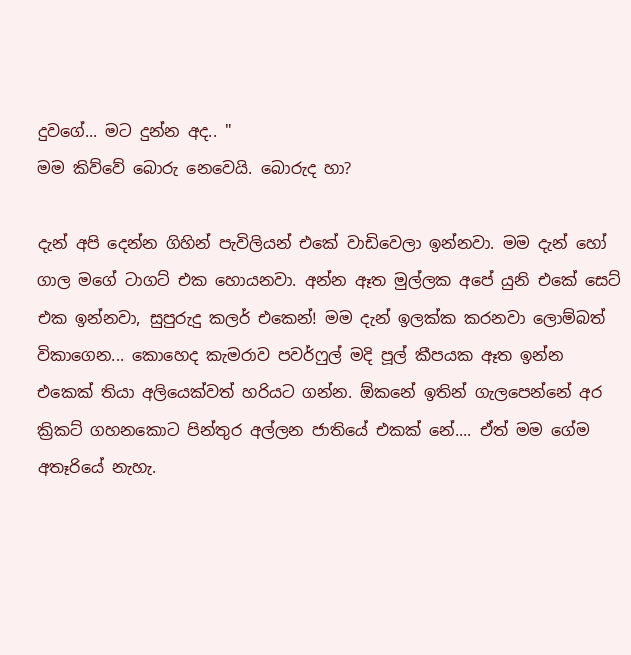දුවගේ... මට දුන්න අද.. "
මම කිව්වේ බොරු නෙවෙයි. බොරුද හා?

දැන් අපි දෙන්න ගිහින් පැවිලියන් එකේ වාඩිවෙලා ඉන්නවා. මම දැන් හෝ ගාල මගේ ටාගට් එක හොයනවා. අන්න ඈත මුල්ලක අපේ යුනි එකේ සෙට් එක ඉන්නවා, සුපුරුදු කලර් එකෙන්! මම දැන් ඉලක්ක කරනවා ලොම්බත් විකාගෙන... කොහෙද කැමරාව පවර්ෆුල් මදි පූල් කීපයක ඈත ඉන්න එකෙක් තියා අලියෙක්වත් හරියට ගන්න. ඕකනේ ඉතින් ගැලපෙන්නේ අර ක්‍රිකට් ගහනකොට පින්තුර අල්ලන ජාතියේ එකක් නේ.... ඒත් මම ගේම අතෑරියේ නැහැ.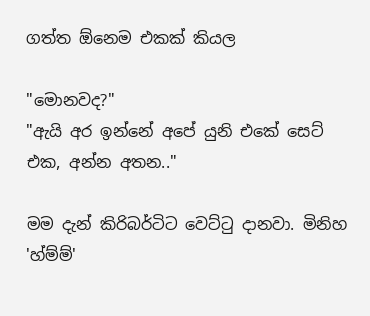ගත්ත ඕනෙම එකක් කියල

"මොනවද?"
"ඇයි අර ඉන්නේ අපේ යුනි එකේ සෙට් එක, අන්න අතන.."

මම දැන් කිරිබර්ටිට වෙට්ටු දානවා. මිනිහ 'හ්ම්ම්'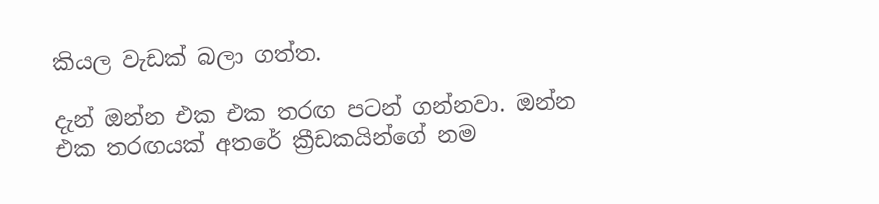කියල වැඩක් බලා ගත්ත.

දැන් ඔන්න එක එක තරඟ පටන් ගන්නවා. ඔන්න එක තරඟයක් අතරේ ක්‍රීඩකයින්ගේ නම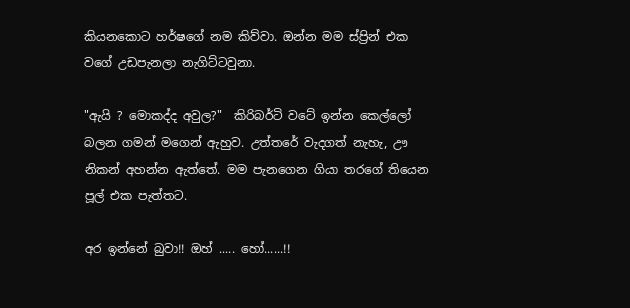කියනකොට හර්ෂගේ නම කිව්වා. ඔන්න මම ස්ප්‍රින් එක වගේ උඩපැනලා නැගිට්ටවුනා.

"ඇයි ? මොකද්ද අවුල?"  කිරිබර්ටි වටේ ඉන්න කෙල්ලෝ බලන ගමන් මගෙන් ඇහුව. උත්තරේ වැදගත් නැහැ, ඌ නිකන් අහන්න ඇත්තේ. මම පැනගෙන ගියා තරගේ තියෙන පූල් එක පැත්තට.

අර ඉන්නේ බුවා!! ඔහ් ..... හෝ......!!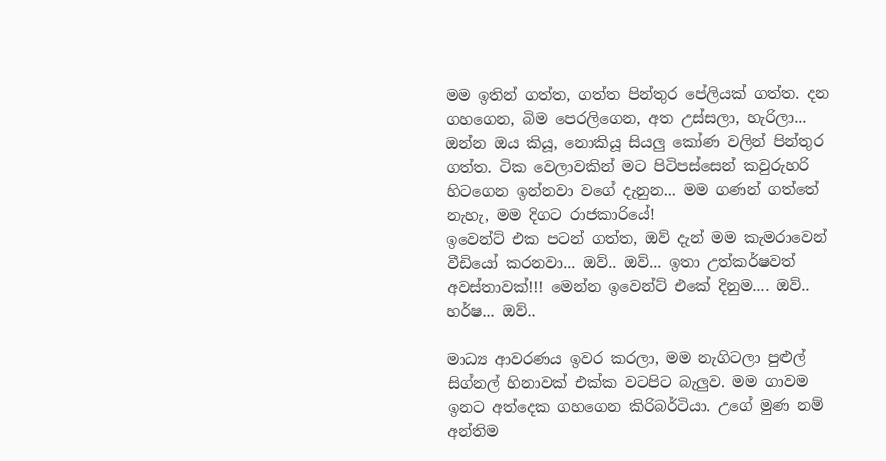මම ඉතින් ගත්ත, ගත්ත පින්තුර පේලියක් ගත්ත. දන ගහගෙන, බිම පෙරලිගෙන, අත උස්සලා, හැරිලා... ඔන්න ඔය කියූ, නොකියූ සියලු කෝණ වලින් පින්තුර ගත්ත. ටික වෙලාවකින් මට පිටිපස්සෙන් කවුරුහරි හිටගෙන ඉන්නවා වගේ දැනුන... මම ගණන් ගත්තේ නැහැ, මම දිගට රාජකාරියේ!
ඉවෙන්ට් එක පටන් ගත්ත, ඔව් දැන් මම කැමරාවෙන් වීඩියෝ කරනවා... ඔව්.. ඔව්... ඉතා උත්කර්ෂවත් අවස්තාවක්!!! මෙන්න ඉවෙන්ට් එකේ දිනුම.... ඔව්.. හර්ෂ... ඔව්..

මාධ්‍ය ආවරණය ඉවර කරලා, මම නැගිටලා පුළුල් සිග්නල් හිනාවක් එක්ක වටපිට බැලුව. මම ගාවම ඉනට අත්දෙක ගහගෙන කිරිබර්ටියා. උගේ මුණ නම් අන්තිම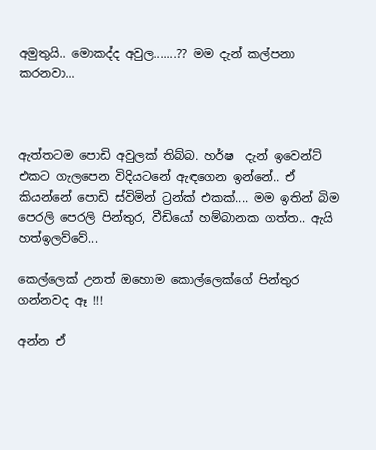අමුතුයි.. මොකද්ද අවුල.......?? මම දැන් කල්පනා කරනවා...



ඇත්තටම පොඩි අවුලක් තිබ්බ. හර්ෂ  දැන් ඉවෙන්ට් එකට ගැලපෙන විදියටනේ ඇඳගෙන ඉන්නේ.. ඒ කියන්නේ පොඩි ස්විමින් ට්‍රන්ක් එකක්.... මම ඉතින් බිම පෙරලි පෙරලි පින්තුර, වීඩියෝ හම්බානක ගත්ත.. ඇයි හත්ඉලව්වේ...

කෙල්ලෙක් උනත් ඔහොම කොල්ලෙක්ගේ පින්තුර ගන්නවද ඈ !!!

අන්න ඒ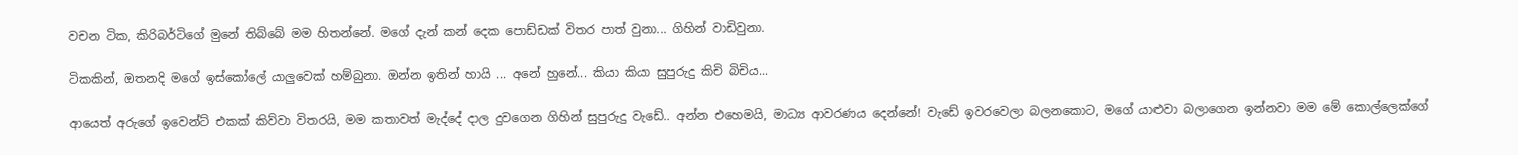වචන ටික, කිරිබර්ටිගේ මුනේ තිබ්බේ මම හිතන්නේ. මගේ දැන් කන් දෙක පොඩ්ඩක් විතර පාත් වුනා... ගිහින් වාඩිවුනා.

ටිකකින්, ඔතනදි මගේ ඉස්කෝලේ යාලුවෙක් හම්බුනා. ඔන්න ඉතින් හායි ... අනේ හුනේ... කියා කියා සුපුරුදු කිචි බිචිය...

ආයෙත් අරුගේ ඉවෙන්ට් එකක් කිව්වා විතරයි, මම කතාවත් මැද්දේ දාල දුවගෙන ගිහින් සුපුරුදු වැඩේ.. අන්න එහෙමයි, මාධ්‍ය ආවරණය දෙන්නේ! වැඩේ ඉවරවෙලා බලනකොට, මගේ යාළුවා බලාගෙන ඉන්නවා මම මේ කොල්ලෙක්ගේ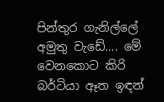පින්තුර ගැනිල්ලේ අමුතු වැඩේ.... මේ වෙනකොට කිරි බර්ටියා ඈත ඉඳන්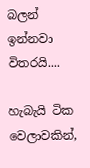බලන් ඉන්නවා විතරයි....

හැබැයි ටික වෙලාවකින්,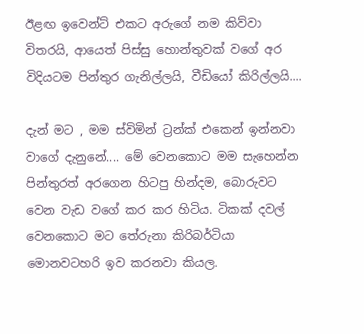ඊළඟ ඉවෙන්ට් එකට අරුගේ නම කිව්වා විතරයි, ආයෙත් පිස්සු හොන්තුවක් වගේ අර විදියටම පින්තුර ගැනිල්ලයි, වීඩියෝ කිරිල්ලයි....

දැන් මට , මම ස්විමින් ට්‍රන්ක් එකෙන් ඉන්නවා වාගේ දැනුනේ.... මේ වෙනකොට මම සැහෙන්න පින්තුරත් අරගෙන හිටපු හින්දම, බොරුවට වෙන වැඩ වගේ කර කර හිටිය. ටිකක් දවල් වෙනකොට මට තේරුනා කිරිබර්ටියා මොනවටහරි ඉව කරනවා කියල.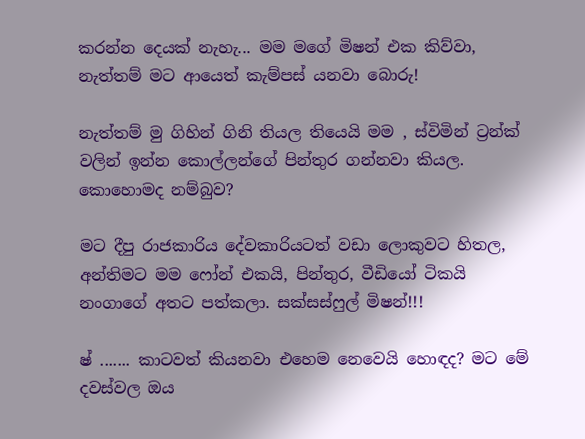කරන්න දෙයක් නැහැ... මම මගේ මිෂන් එක කිව්වා, නැත්තම් මට ආයෙත් කැම්පස් යනවා බොරු!

නැත්තම් මු ගිහින් ගිනි තියල තියෙයි මම , ස්විමින් ට්‍රන්ක් වලින් ඉන්න කොල්ලන්ගේ පින්තුර ගන්නවා කියල. කොහොමද නම්බුව?

මට දීපු රාජකාරිය දේවකාරියටත් වඩා ලොකුවට හිතල, අන්තිමට මම ෆෝන් එකයි, පින්තුර, වීඩියෝ ටිකයි නංගාගේ අතට පත්කලා. සක්සස්ෆුල් මිෂන්!!!

ෂ් ....... කාටවත් කියනවා එහෙම නෙවෙයි හොඳද? මට මේ දවස්වල ඔය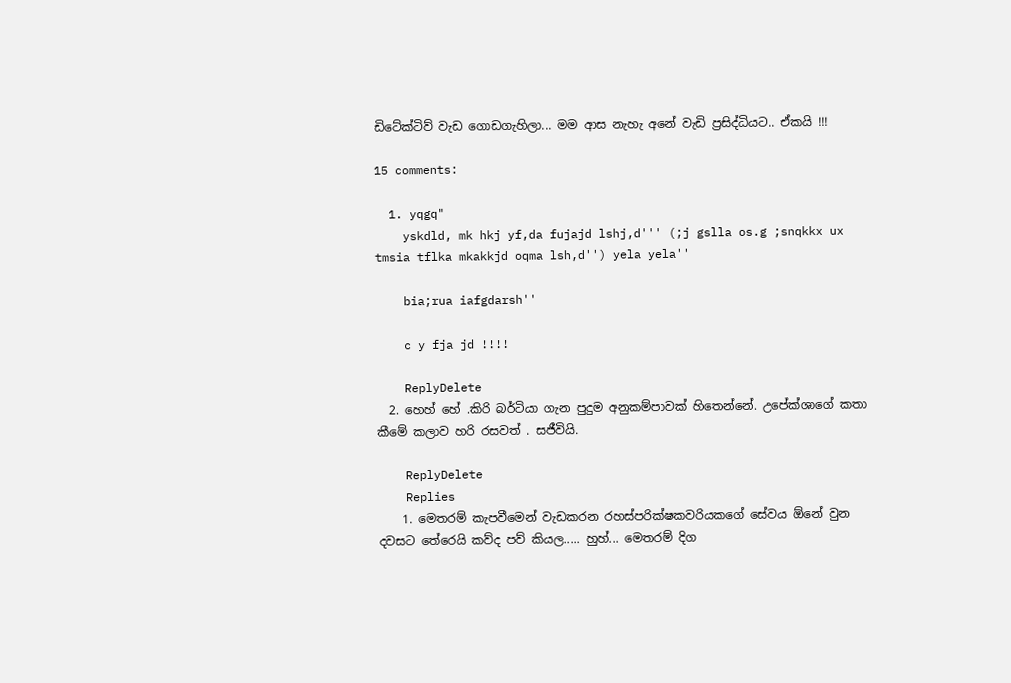ඩිටේක්ටිව් වැඩ ගොඩගැහිලා... මම ආස නැහැ අනේ වැඩි ප්‍රසිද්ධියට.. ඒකයි !!!

15 comments:

  1. yqgq"
    yskdld, mk hkj yf,da fujajd lshj,d''' (;j gslla os.g ;snqkkx ux tmsia tflka mkakkjd oqma lsh,d'') yela yela''

    bia;rua iafgdarsh''

    c y fja jd !!!!

    ReplyDelete
  2. හෙහ් හේ .කිරි බර්ටියා ගැන පුදුම අනුකම්පාවක් හිතෙන්නේ. උපේක්ශාගේ කතා කීමේ කලාව හරි රසවත් . සජීවියි.

    ReplyDelete
    Replies
    1. මෙතරම් කැපවීමෙන් වැඩකරන රහස්පරික්ෂකවරියකගේ සේවය ඕනේ වුන දවසට තේරෙයි කව්ද පව් කියල..... හුහ්... මෙතරම් දිග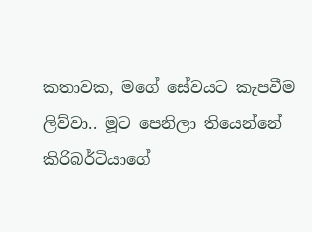කතාවක, මගේ සේවයට කැපවීම ලිව්වා.. මූට පෙනිලා තියෙන්නේ කිරිබර්ටියාගේ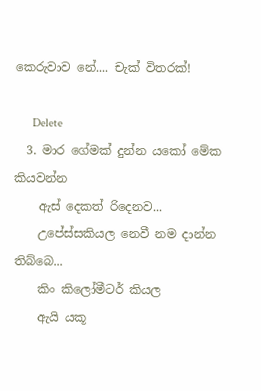කෙරුවාව නේ.... චැක් විතරක්!

      Delete
  3. මාර ගේමක් දුන්න යකෝ මේක කියවන්න
    ඇස් දෙකත් රිදෙනව...
    උපේස්සකියල නෙවී නම දාන්න තිබ්බෙ...
    කිං කිලෝමීටර් කියල
    ඇයි යකූ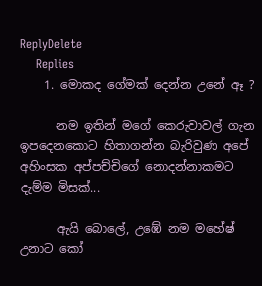ReplyDelete
    Replies
    1. මොකද ගේමක් දෙන්න උනේ ඈ ?

      නම ඉතින් මගේ කෙරුවාවල් ගැන ඉපදෙනකොට හිතාගන්න බැරිවුණ අපේ අහිංසක අප්පච්චිගේ නොදන්නාකමට දැම්ම මිසක්...

      ඇයි බොලේ, උඹේ නම මහේෂ් උනාට කෝ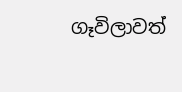ගෑවිලාවත්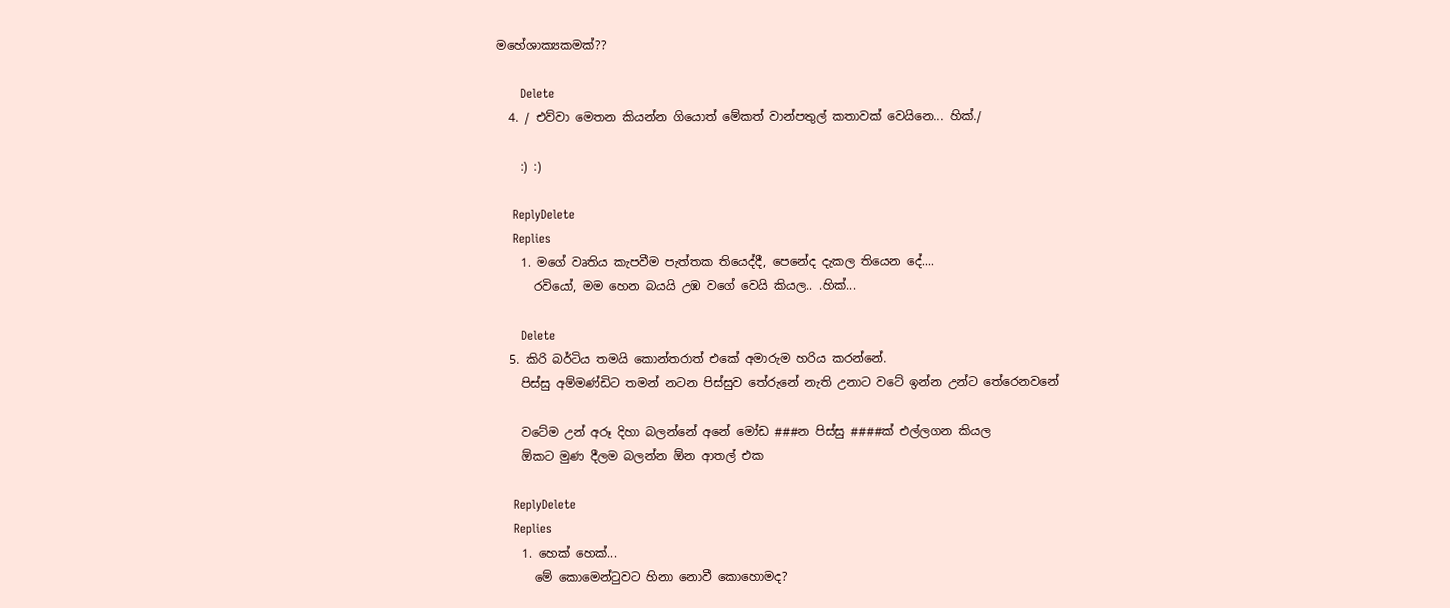මහේශාක්‍යකමක්??

      Delete
  4. / එව්වා මෙතන කියන්න ගියොත් මේකත් වාන්පතුල් කතාවක් වෙයිනෙ... හික්./

    :) :)

    ReplyDelete
    Replies
    1. මගේ වෘතිය කැපවීම පැත්තක තියෙද්දී, පෙනේද දැකල තියෙන දේ....
      රවියෝ, මම හෙන බයයි උඹ වගේ වෙයි කියල.. .හික්...

      Delete
  5. කිරි බර්ටිය තමයි කොන්තරාත් එකේ අමාරුම හරිය කරන්නේ.
    පිස්සු අම්මණ්ඩිට තමන් නටන පිස්සුව තේරුනේ නැති උනාට වටේ ඉන්න උන්ට තේරෙනවනේ

    වටේම උන් අරූ දිහා බලන්නේ අනේ මෝඩ ###න පිස්සු ####ක් එල්ලගන කියල
    ඕකට මුණ දීලම බලන්න ඕන ආතල් එක

    ReplyDelete
    Replies
    1. හෙක් හෙක්...
      මේ කොමෙන්ටුවට හිනා නොවී කොහොමද?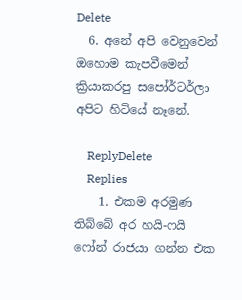Delete
  6. අනේ අපි වෙනුවෙන් ඔහොම කැපවීමෙන් ක්‍රියාකරපු සපෝර්ටර්ලා අපිට හිටියේ නෑනේ.

    ReplyDelete
    Replies
    1. එකම අරමුණ තිබ්බේ අර හයි-ෆයි ෆෝන් රාජයා ගන්න එක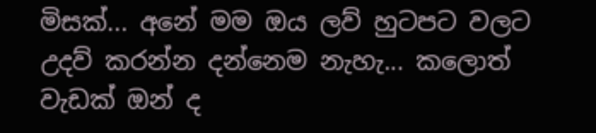මිසක්... අනේ මම ඔය ලව් හුටපට වලට උදව් කරන්න දන්නෙම නැහැ... කලොත් වැඩක් ඔන් ද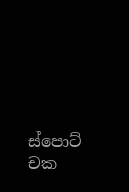ස්පොට් චක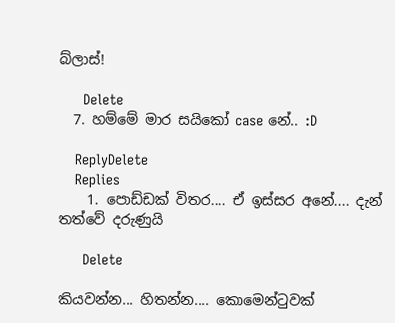බ්ලාස්!

      Delete
  7. හම්මේ මාර සයිකෝ case නේ.. :D

    ReplyDelete
    Replies
    1. පොඩ්ඩක් විතර.... ඒ ඉස්සර අනේ.... දැන් තත්වේ දරුණුයි

      Delete

කියවන්න... හිතන්න.... කොමෙන්ටුවක්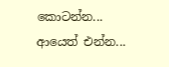කොටන්න... ආයෙත් එන්න...